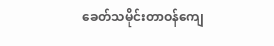ခေတ်သမိုင်းတာဝန်ကျေ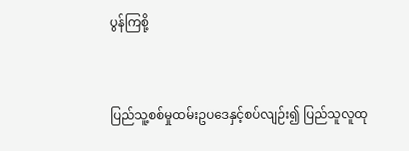ပွန်ကြစို့



ပြည်သူ့စစ်မှုထမ်းဥပဒေနှင့်စပ်လျဉ်း၍ ပြည်သူလူထု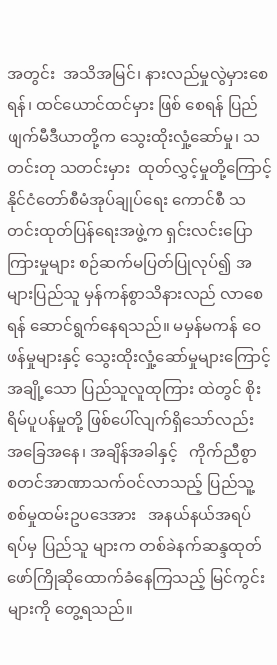အတွင်း  အသိအမြင်၊ နားလည်မှုလွဲမှားစေရန်၊ ထင်ယောင်ထင်မှား ဖြစ် စေရန် ပြည်ဖျက်မီဒီယာတို့က သွေးထိုးလှုံ့ဆော်မှု၊ သတင်းတု သတင်းမှား  ထုတ်လွှင့်မှုတို့ကြောင့်  နိုင်ငံတော်စီမံအုပ်ချုပ်ရေး ကောင်စီ သတင်းထုတ်ပြန်ရေးအဖွဲ့က ရှင်းလင်းပြောကြားမှုများ စဉ်ဆက်မပြတ်ပြုလုပ်၍ အများပြည်သူ မှန်ကန်စွာသိနားလည် လာစေရန် ဆောင်ရွက်နေရသည်။ မမှန်မကန် ဝေဖန်မှုများနှင့် သွေးထိုးလှုံ့ဆော်မှုများကြောင့် အချို့သော ပြည်သူလူထုကြား ထဲတွင် စိုးရိမ်ပူပန်မှုတို့ ဖြစ်ပေါ်လျက်ရှိသော်လည်း အခြေအနေ၊ အချိန်အခါနှင့်   ကိုက်ညီစွာ  စတင်အာဏာသက်ဝင်လာသည့် ပြည်သူ့စစ်မှုထမ်းဥပဒေအား   အနယ်နယ်အရပ်ရပ်မှ ပြည်သူ များက တစ်ခဲနက်ဆန္ဒထုတ်ဖော်ကြိုဆိုထောက်ခံနေကြသည့် မြင်ကွင်းများကို တွေ့ရသည်။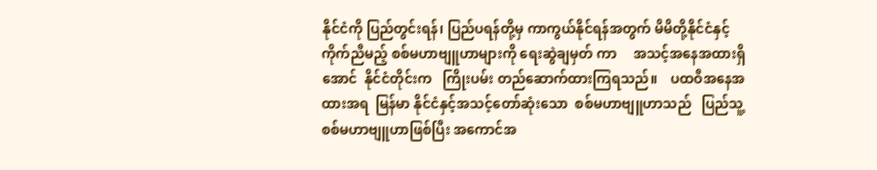နိုင်ငံကို ပြည်တွင်းရန်၊ ပြည်ပရန်တို့မှ ကာကွယ်နိုင်ရန်အတွက် မိမိတို့နိုင်ငံနှင့်ကိုက်ညီမည့် စစ်မဟာဗျူဟာများကို ရေးဆွဲချမှတ် ကာ     အသင့်အနေအထားရှိအောင်  နိုင်ငံတိုင်းက   ကြိုးပမ်း တည်ဆောက်ထားကြရသည်။    ပထဝီအနေအထားအရ  မြန်မာ နိုင်ငံနှင့်အသင့်တော်ဆုံးသော  စစ်မဟာဗျူဟာသည်   ပြည်သူ့ စစ်မဟာဗျူဟာဖြစ်ပြီး အကောင်အ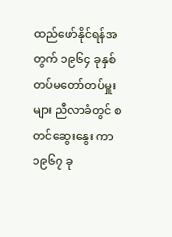ထည်ဖော်နိုင်ရန်အတွက် ၁၉၆၄ ခုနှစ် တပ်မတော်တပ်မှူးများ ညီလာခံတွင် စတင်ဆွေးနွေး ကာ ၁၉၆၇ ခု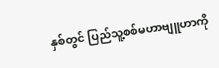နှစ်တွင် ပြည်သူ့စစ်မဟာဗျူဟာကို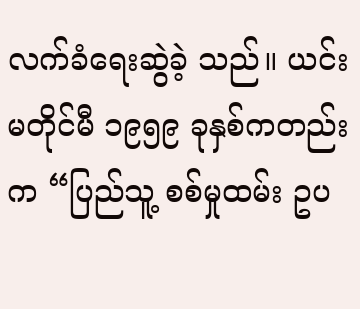လက်ခံရေးဆွဲခဲ့ သည်။ ယင်းမတိုင်မီ ၁၉၅၉ ခုနှစ်ကတည်းက “ပြည်သူ့ စစ်မှုထမ်း ဥပ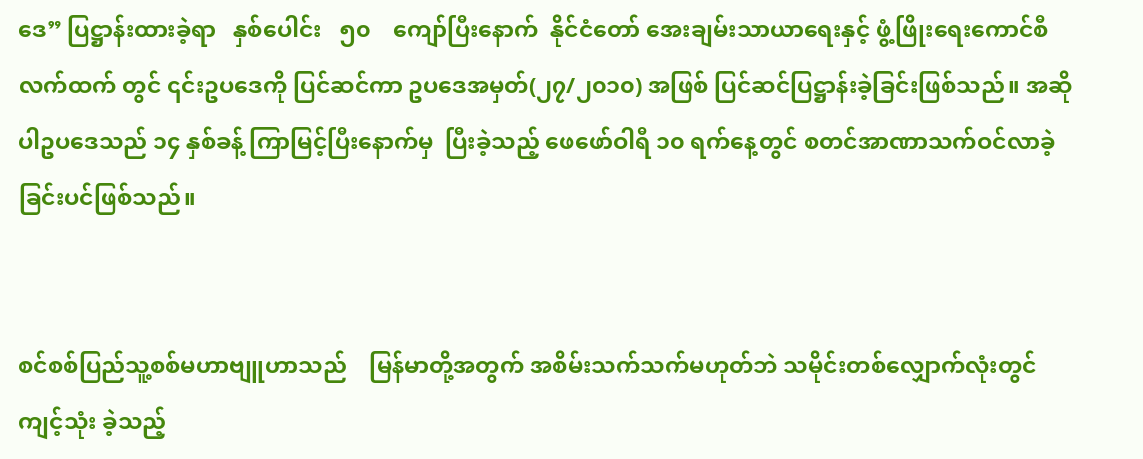ဒေ” ပြဋ္ဌာန်းထားခဲ့ရာ   နှစ်ပေါင်း   ၅၀    ကျော်ပြီးနောက်  နိုင်ငံတော် အေးချမ်းသာယာရေးနှင့် ဖွံ့ဖြိုးရေးကောင်စီလက်ထက် တွင် ၎င်းဥပဒေကို ပြင်ဆင်ကာ ဥပဒေအမှတ်(၂၇/၂၀၁၀) အဖြစ် ပြင်ဆင်ပြဋ္ဌာန်းခဲ့ခြင်းဖြစ်သည်။ အဆိုပါဥပဒေသည် ၁၄ နှစ်ခန့် ကြာမြင့်ပြီးနောက်မှ  ပြီးခဲ့သည့် ဖေဖော်ဝါရီ ၁၀ ရက်နေ့တွင် စတင်အာဏာသက်ဝင်လာခဲ့ခြင်းပင်ဖြစ်သည်။


စင်စစ်ပြည်သူ့စစ်မဟာဗျူဟာသည်    မြန်မာတို့အတွက် အစိမ်းသက်သက်မဟုတ်ဘဲ သမိုင်းတစ်လျှောက်လုံးတွင် ကျင့်သုံး ခဲ့သည့်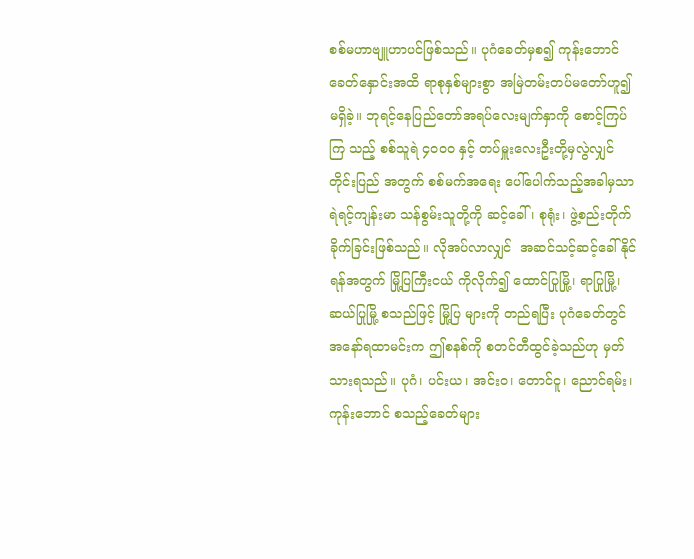စစ်မဟာဗျူဟာပင်ဖြစ်သည်။ ပုဂံခေတ်မှစ၍ ကုန်းဘောင် ခေတ်နှောင်းအထိ ရာစုနှစ်များစွာ အမြဲတမ်းတပ်မတော်ဟူ၍ မရှိခဲ့။ ဘုရင့်နေပြည်တော်အရပ်လေးမျက်နှာကို စောင့်ကြပ်ကြ သည့် စစ်သူရဲ ၄၀၀၀ နှင့် တပ်မှူးလေးဦးတို့မှလွဲလျှင် တိုင်းပြည် အတွက် စစ်မက်အရေး ပေါ်ပေါက်သည့်အခါမှသာ ရဲရင့်ကျန်းမာ သန်စွမ်းသူတို့ကို ဆင့်ခေါ်၊ စုရုံး၊ ဖွဲ့စည်းတိုက်ခိုက်ခြင်းဖြစ်သည်။ လိုအပ်လာလျှင်  အဆင်သင့်ဆင့်ခေါ်နိုင်ရန်အတွက် မြို့ပြကြီးငယ် ကိုလိုက်၍ ထောင်ပြုမြို့၊ ရာပြုမြို့၊ ဆယ်ပြုမြို့ စသည်ဖြင့် မြို့ပြ များကို တည်ရပြီး ပုဂံခေတ်တွင် အနော်ရထာမင်းက ဤစနစ်ကို စတင်တီထွင်ခဲ့သည်ဟု မှတ်သားရသည်။ ပုဂံ၊ ပင်းယ၊ အင်းဝ၊ တောင်ငူ၊ ညောင်ရမ်း၊ ကုန်းဘောင် စသည့်ခေတ်များ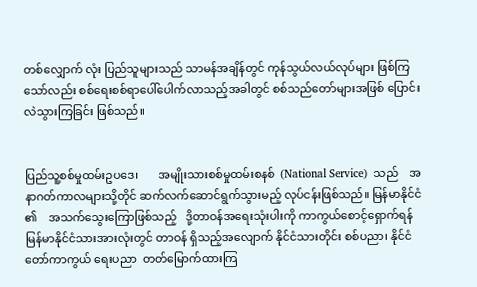တစ်လျှောက် လုံး ပြည်သူများသည် သာမန်အချိန်တွင် ကုန်သွယ်လယ်လုပ်များ ဖြစ်ကြသော်လည်း စစ်ရေးစစ်ရာပေါ်ပေါက်လာသည့်အခါတွင် စစ်သည်တော်များအဖြစ် ပြောင်းလဲသွားကြခြင်း ဖြစ်သည်။


ပြည်သူ့စစ်မှုထမ်းဥပဒေ၊       အမျိုးသားစစ်မှုထမ်းစနစ်  (National Service)  သည်    အနာဂတ်ကာလများသို့တိုင် ဆက်လက်ဆောင်ရွက်သွားမည့် လုပ်ငန်းဖြစ်သည်။ မြန်မာနိုင်ငံ ၏    အသက်သွေးကြောဖြစ်သည့်   ဒို့တာဝန်အရေးသုံးပါးကို ကာကွယ်စောင့်ရှောက်ရန် မြန်မာနိုင်ငံသားအားလုံးတွင် တာဝန် ရှိသည့်အလျောက် နိုင်ငံသားတိုင်း စစ်ပညာ၊ နိုင်ငံတော်ကာကွယ် ရေးပညာ  တတ်မြောက်ထားကြ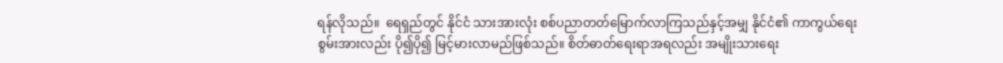ရန်လိုသည်။  ရေရှည်တွင် နိုင်ငံ သားအားလုံး စစ်ပညာတတ်မြောက်လာကြသည်နှင့်အမျှ နိုင်ငံ၏ ကာကွယ်ရေးစွမ်းအားလည်း ပို၍ပို၍ မြင့်မားလာမည်ဖြစ်သည်။ စိတ်ဓာတ်ရေးရာအရလည်း အမျိုးသားရေး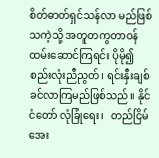စိတ်ဓာတ်ရှင်သန်လာ မည်ဖြစ်သကဲ့သို့ အတူတကွတာဝန်ထမ်းဆောင်ကြရင်း ပိုမို၍ စည်းလုံးညီညွတ်၊ ရင်းနှီးချစ်ခင်လာကြမည်ဖြစ်သည်။ နိုင်ငံတော် လုံခြုံရေး၊   တည်ငြိမ်အေး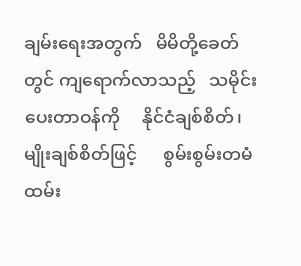ချမ်းရေးအတွက်   မိမိတို့ခေတ်တွင် ကျရောက်လာသည့်   သမိုင်းပေးတာဝန်ကို     နိုင်ငံချစ်စိတ်၊  မျိုးချစ်စိတ်ဖြင့်      စွမ်းစွမ်းတမံ    ထမ်း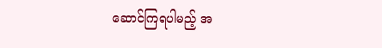ဆောင်ကြရပါမည့် အ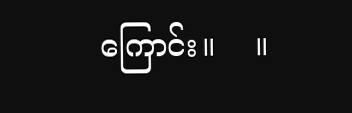ကြောင်း။    ။